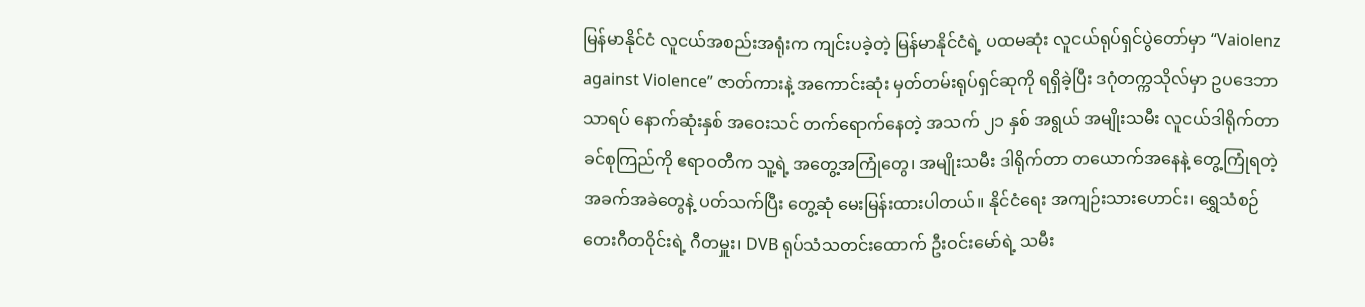မြန်မာနိုင်ငံ လူငယ်အစည်းအရုံးက ကျင်းပခဲ့တဲ့ မြန်မာနိုင်ငံရဲ့ ပထမဆုံး လူငယ်ရုပ်ရှင်ပွဲတော်မှာ “Vaiolenz against Violence” ဇာတ်ကားနဲ့ အကောင်းဆုံး မှတ်တမ်းရုပ်ရှင်ဆုကို ရရှိခဲ့ပြီး ဒဂုံတက္ကသိုလ်မှာ ဥပဒေဘာသာရပ် နောက်ဆုံးနှစ် အဝေးသင် တက်ရောက်နေတဲ့ အသက် ၂၁ နှစ် အရွယ် အမျိုးသမီး လူငယ်ဒါရိုက်တာ ခင်စုကြည်ကို ဧရာဝတီက သူ့ရဲ့ အတွေ့အကြုံတွေ၊ အမျိုးသမီး ဒါရိုက်တာ တယောက်အနေနဲ့ တွေ့ကြုံရတဲ့ အခက်အခဲတွေနဲ့ ပတ်သက်ပြီး တွေ့ဆုံ မေးမြန်းထားပါတယ်။ နိုင်ငံရေး အကျဉ်းသားဟောင်း၊ ရွှေသံစဉ် တေးဂီတဝိုင်းရဲ့ ဂီတမှူး၊ DVB ရုပ်သံသတင်းထောက် ဦးဝင်းမော်ရဲ့ သမီး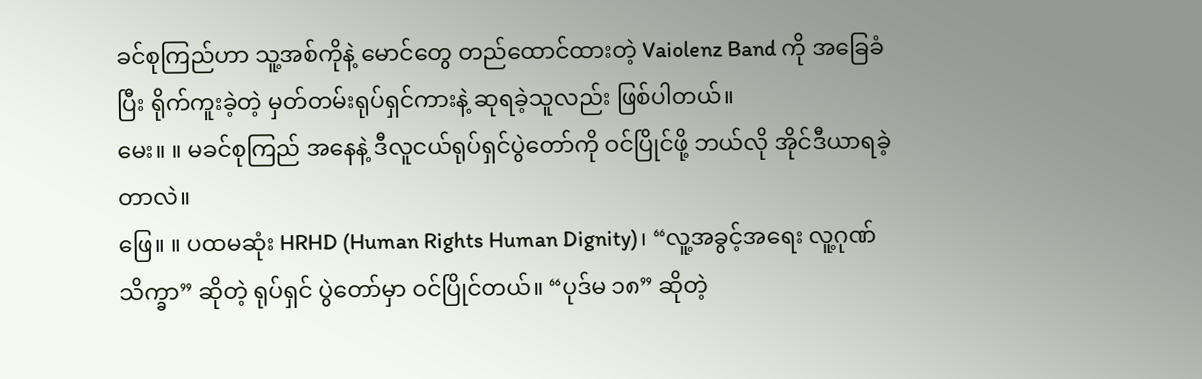ခင်စုကြည်ဟာ သူ့အစ်ကိုနဲ့ မောင်တွေ တည်ထောင်ထားတဲ့ Vaiolenz Band ကို အခြေခံပြီး ရိုက်ကူးခဲ့တဲ့ မှတ်တမ်းရုပ်ရှင်ကားနဲ့ ဆုရခဲ့သူလည်း ဖြစ်ပါတယ်။
မေး။ ။ မခင်စုကြည် အနေနဲ့ ဒီလူငယ်ရုပ်ရှင်ပွဲတော်ကို ဝင်ပြိုင်ဖို့ ဘယ်လို အိုင်ဒီယာရခဲ့တာလဲ။
ဖြေ။ ။ ပထမဆုံး HRHD (Human Rights Human Dignity)၊ “လူ့အခွင့်အရေး လူ့ဂုဏ်သိက္ခာ” ဆိုတဲ့ ရုပ်ရှင် ပွဲတော်မှာ ဝင်ပြိုင်တယ်။ “ပုဒ်မ ၁၈” ဆိုတဲ့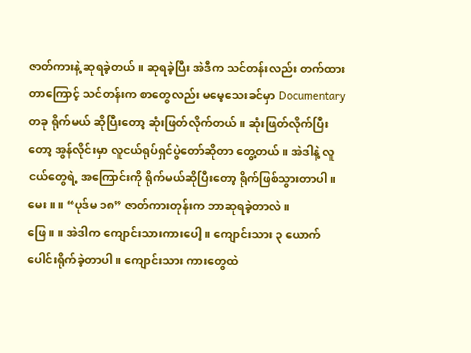ဇာတ်ကားနဲ့ ဆုရခဲ့တယ်။ ဆုရခဲ့ပြီး အဲဒီက သင်တန်းလည်း တက်ထား တာကြောင့် သင်တန်းက စာတွေလည်း မမေ့သေးခင်မှာ Documentary တခု ရိုက်မယ် ဆိုပြီးတော့ ဆုံးဖြတ်လိုက်တယ်။ ဆုံးဖြတ်လိုက်ပြီးတော့ အွန်လိုင်းမှာ လူငယ်ရုပ်ရှင်ပွဲတော်ဆိုတာ တွေ့တယ်။ အဲဒါနဲ့ လူငယ်တွေရဲ့ အကြောင်းကို ရိုက်မယ်ဆိုပြီးတော့ ရိုက်ဖြစ်သွားတာပါ။
မေး။ ။ “ပုဒ်မ ၁၈” ဇာတ်ကားတုန်းက ဘာဆုရခဲ့တာလဲ။
ဖြေ။ ။ အဲဒါက ကျောင်းသားကားပေါ့။ ကျောင်းသား ၃ ယောက် ပေါင်းရိုက်ခဲ့တာပါ။ ကျောင်းသား ကားတွေထဲ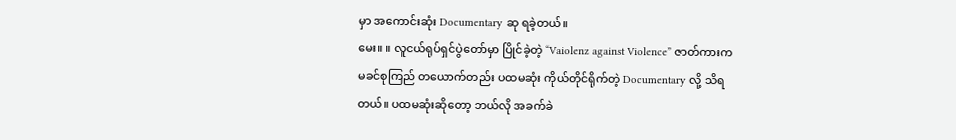မှာ အကောင်းဆုံး Documentary ဆု ရခဲ့တယ်။
မေး။ ။ လူငယ်ရုပ်ရှင်ပွဲတော်မှာ ပြိုင်ခဲ့တဲ့ “Vaiolenz against Violence” ဇာတ်ကားက မခင်စုကြည် တယောက်တည်း ပထမဆုံး ကိုယ်တိုင်ရိုက်တဲ့ Documentary လို့ သိရတယ်။ ပထမဆုံးဆိုတော့ ဘယ်လို အခက်ခဲ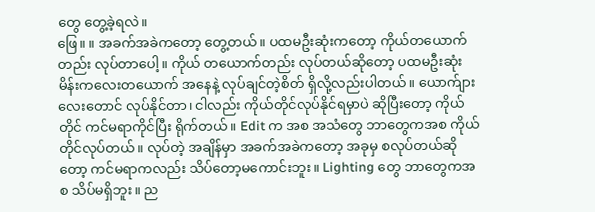တွေ တွေ့ခဲ့ရလဲ။
ဖြေ။ ။ အခက်အခဲကတော့ တွေ့တယ်။ ပထမဦးဆုံးကတော့ ကိုယ်တယောက်တည်း လုပ်တာပေါ့။ ကိုယ် တယောက်တည်း လုပ်တယ်ဆိုတော့ ပထမဦးဆုံး မိန်းကလေးတယောက် အနေနဲ့ လုပ်ချင်တဲ့စိတ် ရှိလို့လည်းပါတယ်။ ယောက်ျားလေးတောင် လုပ်နိုင်တာ၊ ငါလည်း ကိုယ်တိုင်လုပ်နိုင်ရမှာပဲ ဆိုပြီးတော့ ကိုယ်တိုင် ကင်မရာကိုင်ပြီး ရိုက်တယ်။ Edit က အစ အသံတွေ ဘာတွေကအစ ကိုယ်တိုင်လုပ်တယ်။ လုပ်တဲ့ အချိန်မှာ အခက်အခဲကတော့ အခုမှ စလုပ်တယ်ဆိုတော့ ကင်မရာကလည်း သိပ်တော့မကောင်းဘူး။ Lighting တွေ ဘာတွေကအစ သိပ်မရှိဘူး။ ည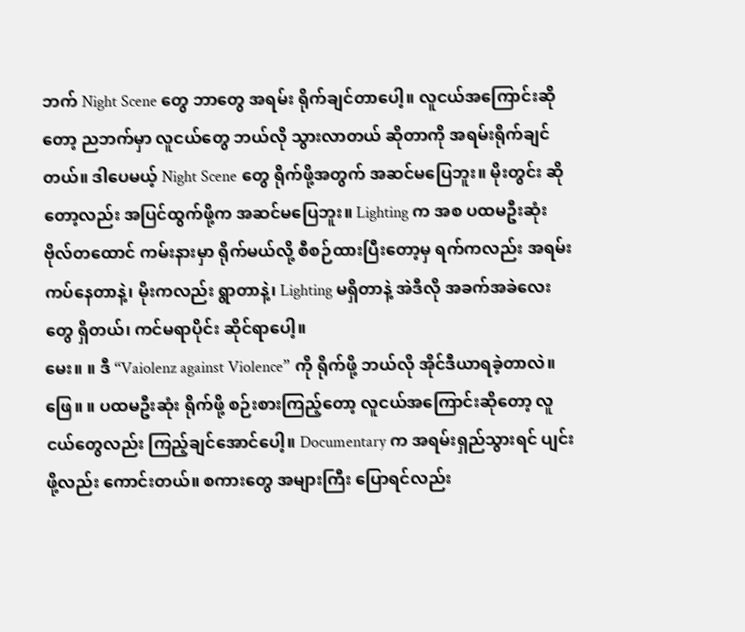ဘက် Night Scene တွေ ဘာတွေ အရမ်း ရိုက်ချင်တာပေါ့။ လူငယ်အကြောင်းဆိုတော့ ညဘက်မှာ လူငယ်တွေ ဘယ်လို သွားလာတယ် ဆိုတာကို အရမ်းရိုက်ချင်တယ်။ ဒါပေမယ့် Night Scene တွေ ရိုက်ဖို့အတွက် အဆင်မပြေဘူး။ မိုးတွင်း ဆိုတော့လည်း အပြင်ထွက်ဖို့က အဆင်မပြေဘူး။ Lighting က အစ ပထမဦးဆုံး ဗိုလ်တထောင် ကမ်းနားမှာ ရိုက်မယ်လို့ စီစဉ်ထားပြီးတော့မှ ရက်ကလည်း အရမ်းကပ်နေတာနဲ့၊ မိုးကလည်း ရွာတာနဲ့၊ Lighting မရှိတာနဲ့ အဲဒီလို အခက်အခဲလေးတွေ ရှိတယ်၊ ကင်မရာပိုင်း ဆိုင်ရာပေါ့။
မေး။ ။ ဒီ “Vaiolenz against Violence” ကို ရိုက်ဖို့ ဘယ်လို အိုင်ဒီယာရခဲ့တာလဲ။
ဖြေ။ ။ ပထမဦးဆုံး ရိုက်ဖို့ စဉ်းစားကြည့်တော့ လူငယ်အကြောင်းဆိုတော့ လူငယ်တွေလည်း ကြည့်ချင်အောင်ပေါ့။ Documentary က အရမ်းရှည်သွားရင် ပျင်းဖို့လည်း ကောင်းတယ်။ စကားတွေ အများကြီး ပြောရင်လည်း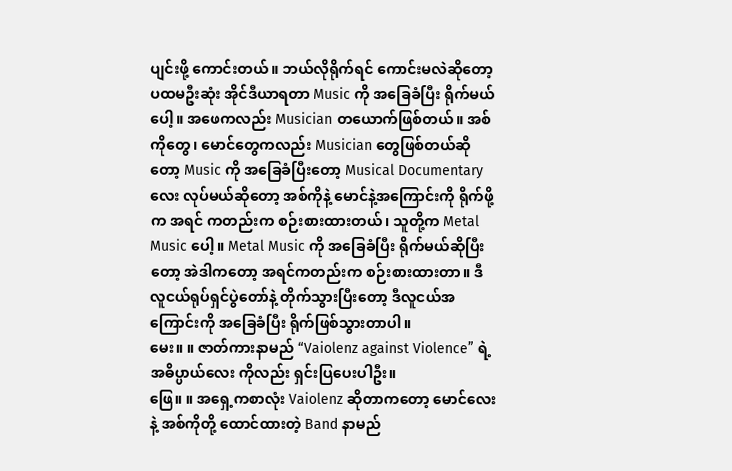ပျင်းဖို့ ကောင်းတယ်။ ဘယ်လိုရိုက်ရင် ကောင်းမလဲဆိုတော့ ပထမဦးဆုံး အိုင်ဒီယာရတာ Music ကို အခြေခံပြီး ရိုက်မယ်ပေါ့။ အဖေကလည်း Musician တယောက်ဖြစ်တယ်။ အစ်ကိုတွေ၊ မောင်တွေကလည်း Musician တွေဖြစ်တယ်ဆိုတော့ Music ကို အခြေခံပြီးတော့ Musical Documentary လေး လုပ်မယ်ဆိုတော့ အစ်ကိုနဲ့ မောင်နဲ့အကြောင်းကို ရိုက်ဖို့က အရင် ကတည်းက စဉ်းစားထားတယ်၊ သူတို့က Metal Music ပေါ့။ Metal Music ကို အခြေခံပြီး ရိုက်မယ်ဆိုပြီးတော့ အဲဒါကတော့ အရင်ကတည်းက စဉ်းစားထားတာ။ ဒီလူငယ်ရုပ်ရှင်ပွဲတော်နဲ့ တိုက်သွားပြီးတော့ ဒီလူငယ်အကြောင်းကို အခြေခံပြီး ရိုက်ဖြစ်သွားတာပါ။
မေး။ ။ ဇာတ်ကားနာမည် “Vaiolenz against Violence” ရဲ့ အဓိပ္ပာယ်လေး ကိုလည်း ရှင်းပြပေးပါဦး။
ဖြေ။ ။ အရှေ့ကစာလုံး Vaiolenz ဆိုတာကတော့ မောင်လေးနဲ့ အစ်ကိုတို့ ထောင်ထားတဲ့ Band နာမည်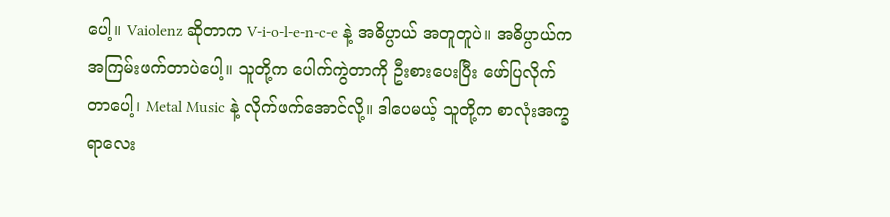ပေါ့။ Vaiolenz ဆိုတာက V-i-o-l-e-n-c-e နဲ့ အဓိပ္ပာယ် အတူတူပဲ။ အဓိပ္ပာယ်က အကြမ်းဖက်တာပဲပေါ့။ သူတို့က ပေါက်ကွဲတာကို ဦးစားပေးပြီး ဖော်ပြလိုက်တာပေါ့၊ Metal Music နဲ့ လိုက်ဖက်အောင်လို့။ ဒါပေမယ့် သူတို့က စာလုံးအက္ခရာလေး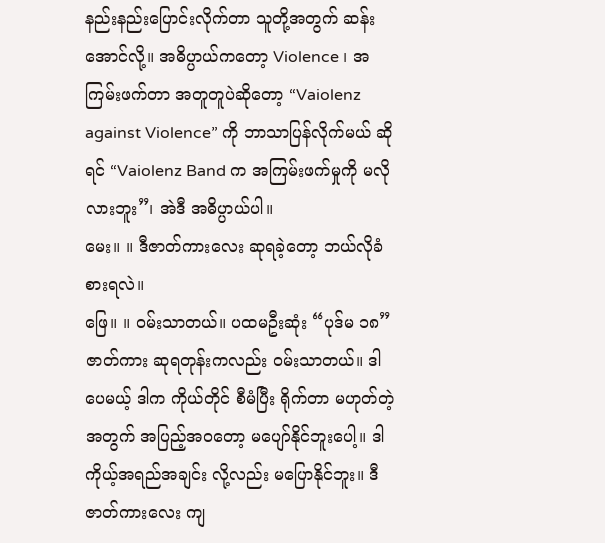နည်းနည်းပြောင်းလိုက်တာ သူတို့အတွက် ဆန်းအောင်လို့။ အဓိပ္ပာယ်ကတော့ Violence ၊ အကြမ်းဖက်တာ အတူတူပဲဆိုတော့ “Vaiolenz against Violence” ကို ဘာသာပြန်လိုက်မယ် ဆိုရင် “Vaiolenz Band က အကြမ်းဖက်မှုကို မလိုလားဘူး”၊ အဲဒီ အဓိပ္ပာယ်ပါ။
မေး။ ။ ဒီဇာတ်ကားလေး ဆုရခဲ့တော့ ဘယ်လိုခံစားရလဲ။
ဖြေ။ ။ ဝမ်းသာတယ်။ ပထမဦးဆုံး “ပုဒ်မ ၁၈” ဇာတ်ကား ဆုရတုန်းကလည်း ဝမ်းသာတယ်။ ဒါပေမယ့် ဒါက ကိုယ်တိုင် စီမံပြီး ရိုက်တာ မဟုတ်တဲ့အတွက် အပြည့်အဝတော့ မပျော်နိုင်ဘူးပေါ့။ ဒါ ကိုယ့်အရည်အချင်း လို့လည်း မပြောနိုင်ဘူး။ ဒီ ဇာတ်ကားလေး ကျ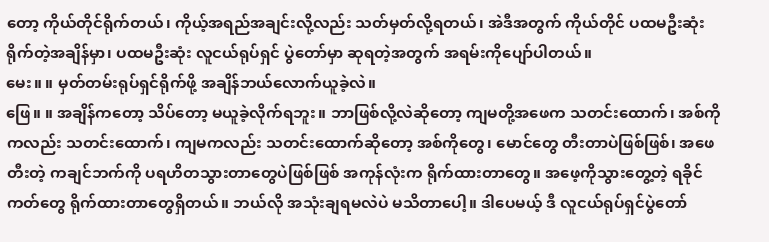တော့ ကိုယ်တိုင်ရိုက်တယ်၊ ကိုယ့်အရည်အချင်းလို့လည်း သတ်မှတ်လို့ရတယ်၊ အဲဒီအတွက် ကိုယ်တိုင် ပထမဦးဆုံး ရိုက်တဲ့အချိန်မှာ၊ ပထမဦးဆုံး လူငယ်ရုပ်ရှင် ပွဲတော်မှာ ဆုရတဲ့အတွက် အရမ်းကိုပျော်ပါတယ်။
မေး။ ။ မှတ်တမ်းရုပ်ရှင်ရိုက်ဖို့ အချိန်ဘယ်လောက်ယူခဲ့လဲ။
ဖြေ။ ။ အချိန်ကတော့ သိပ်တော့ မယူခဲ့လိုက်ရဘူး။ ဘာဖြစ်လို့လဲဆိုတော့ ကျမတို့အဖေက သတင်းထောက်၊ အစ်ကိုကလည်း သတင်းထောက်၊ ကျမကလည်း သတင်းထောက်ဆိုတော့ အစ်ကိုတွေ၊ မောင်တွေ တီးတာပဲဖြစ်ဖြစ်၊ အဖေတီးတဲ့ ကချင်ဘက်ကို ပရဟိတသွားတာတွေပဲဖြစ်ဖြစ် အကုန်လုံးက ရိုက်ထားတာတွေ။ အဖေ့ကိုသွားတွေ့တဲ့ ရခိုင်ကတ်တွေ ရိုက်ထားတာတွေရှိတယ်။ ဘယ်လို အသုံးချရမလဲပဲ မသိတာပေါ့။ ဒါပေမယ့် ဒီ လူငယ်ရုပ်ရှင်ပွဲတော်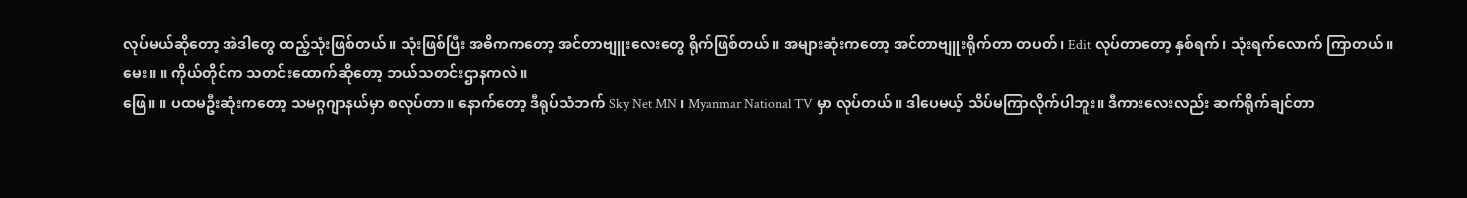လုပ်မယ်ဆိုတော့ အဲဒါတွေ ထည့်သုံးဖြစ်တယ်။ သုံးဖြစ်ပြီး အဓိကကတော့ အင်တာဗျူးလေးတွေ ရိုက်ဖြစ်တယ်။ အများဆုံးကတော့ အင်တာဗျူးရိုက်တာ တပတ်၊ Edit လုပ်တာတော့ နှစ်ရက်၊ သုံးရက်လောက် ကြာတယ်။
မေး။ ။ ကိုယ်တိုင်က သတင်းထောက်ဆိုတော့ ဘယ်သတင်းဌာနကလဲ။
ဖြေ။ ။ ပထမဦးဆုံးကတော့ သမဂ္ဂဂျာနယ်မှာ စလုပ်တာ။ နောက်တော့ ဒီရုပ်သံဘက် Sky Net MN ၊ Myanmar National TV မှာ လုပ်တယ်။ ဒါပေမယ့် သိပ်မကြာလိုက်ပါဘူး။ ဒီကားလေးလည်း ဆက်ရိုက်ချင်တာ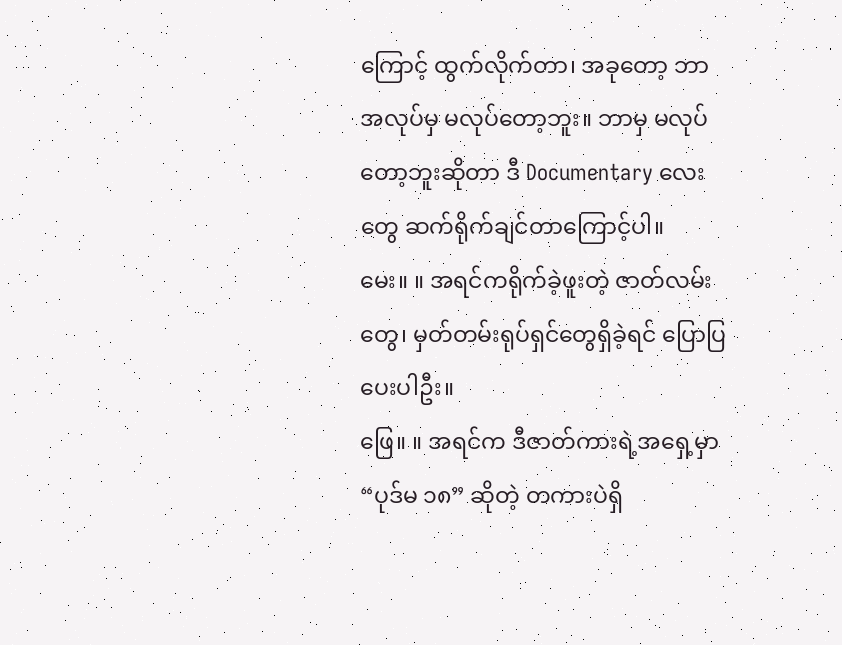ကြောင့် ထွက်လိုက်တာ၊ အခုတော့ ဘာအလုပ်မှ မလုပ်တော့ဘူး။ ဘာမှ မလုပ်တော့ဘူးဆိုတာ ဒီ Documentary လေးတွေ ဆက်ရိုက်ချင်တာကြောင့်ပါ။
မေး။ ။ အရင်ကရိုက်ခဲ့ဖူးတဲ့ ဇာတ်လမ်းတွေ၊ မှတ်တမ်းရုပ်ရှင်တွေရှိခဲ့ရင် ပြောပြပေးပါဦး။
ဖြေ။ ။ အရင်က ဒီဇာတ်ကားရဲ့အရှေ့မှာ “ပုဒ်မ ၁၈” ဆိုတဲ့ တကားပဲရှိ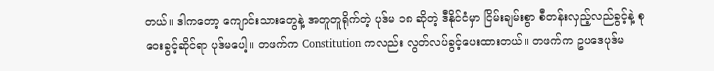တယ်။ ဒါကတော့ ကျောင်းသားတွေနဲ့ အတူတူရိုက်တဲ့ ပုဒ်မ ၁၈ ဆိုတဲ့ ဒီနိုင်ငံမှာ ငြိမ်းချမ်းစွာ စီတန်းလှည့်လည်ခွင့်နဲ့ စုဝေးခွင့်ဆိုင်ရာ ပုဒ်မပေါ့။ တဖက်က Constitution ကလည်း လွတ်လပ်ခွင့်ပေးထားတယ်။ တဖက်က ဥပဒေပုဒ်မ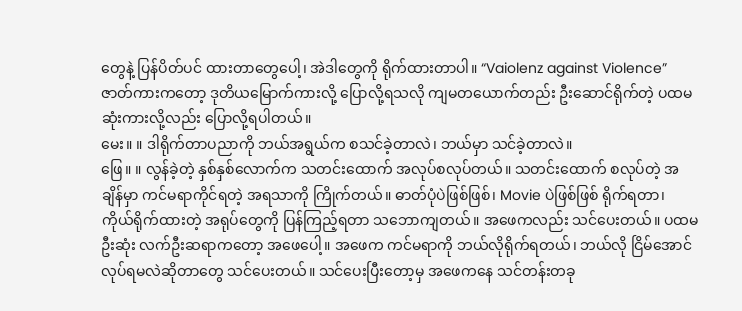တွေနဲ့ ပြန်ပိတ်ပင် ထားတာတွေပေါ့၊ အဲဒါတွေကို ရိုက်ထားတာပါ။ “Vaiolenz against Violence” ဇာတ်ကားကတော့ ဒုတိယမြောက်ကားလို့ ပြောလို့ရသလို ကျမတယောက်တည်း ဦးဆောင်ရိုက်တဲ့ ပထမဆုံးကားလို့လည်း ပြောလို့ရပါတယ်။
မေး။ ။ ဒါရိုက်တာပညာကို ဘယ်အရွယ်က စသင်ခဲ့တာလဲ၊ ဘယ်မှာ သင်ခဲ့တာလဲ။
ဖြေ။ ။ လွန်ခဲ့တဲ့ နှစ်နှစ်လောက်က သတင်းထောက် အလုပ်စလုပ်တယ်။ သတင်းထောက် စလုပ်တဲ့ အချိန်မှာ ကင်မရာကိုင်ရတဲ့ အရသာကို ကြိုက်တယ်။ ဓာတ်ပုံပဲဖြစ်ဖြစ်၊ Movie ပဲဖြစ်ဖြစ် ရိုက်ရတာ၊ ကိုယ်ရိုက်ထားတဲ့ အရုပ်တွေကို ပြန်ကြည့်ရတာ သဘောကျတယ်။ အဖေကလည်း သင်ပေးတယ်။ ပထမဦးဆုံး လက်ဦးဆရာကတော့ အဖေပေါ့။ အဖေက ကင်မရာကို ဘယ်လိုရိုက်ရတယ်၊ ဘယ်လို ငြိမ်အောင် လုပ်ရမလဲဆိုတာတွေ သင်ပေးတယ်။ သင်ပေးပြီးတော့မှ အဖေကနေ သင်တန်းတခု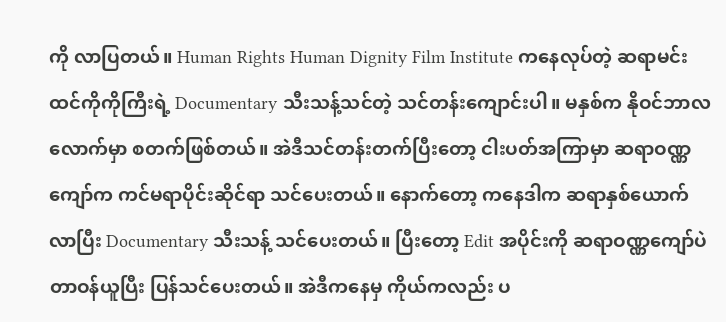ကို လာပြတယ်။ Human Rights Human Dignity Film Institute ကနေလုပ်တဲ့ ဆရာမင်းထင်ကိုကိုကြီးရဲ့ Documentary သီးသန့်သင်တဲ့ သင်တန်းကျောင်းပါ။ မနှစ်က နိုဝင်ဘာလ လောက်မှာ စတက်ဖြစ်တယ်။ အဲဒီသင်တန်းတက်ပြီးတော့ ငါးပတ်အကြာမှာ ဆရာဝဏ္ဏကျော်က ကင်မရာပိုင်းဆိုင်ရာ သင်ပေးတယ်။ နောက်တော့ ကနေဒါက ဆရာနှစ်ယောက်လာပြီး Documentary သီးသန့် သင်ပေးတယ်။ ပြီးတော့ Edit အပိုင်းကို ဆရာဝဏ္ဏကျော်ပဲ တာဝန်ယူပြီး ပြန်သင်ပေးတယ်။ အဲဒီကနေမှ ကိုယ်ကလည်း ပ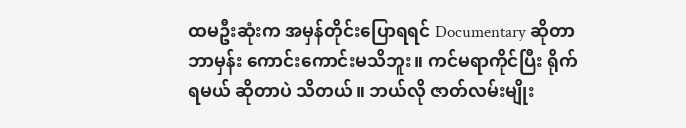ထမဦးဆုံးက အမှန်တိုင်းပြောရရင် Documentary ဆိုတာ ဘာမှန်း ကောင်းကောင်းမသိဘူး။ ကင်မရာကိုင်ပြီး ရိုက်ရမယ် ဆိုတာပဲ သိတယ်။ ဘယ်လို ဇာတ်လမ်းမျိုး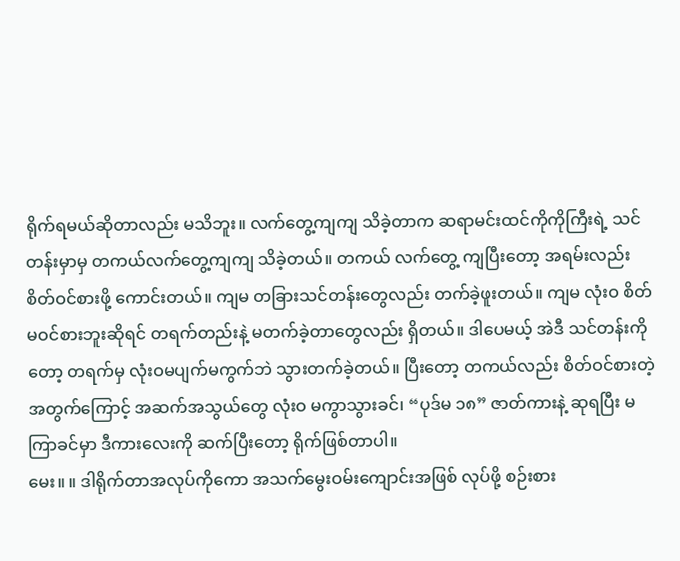ရိုက်ရမယ်ဆိုတာလည်း မသိဘူး။ လက်တွေ့ကျကျ သိခဲ့တာက ဆရာမင်းထင်ကိုကိုကြီးရဲ့ သင်တန်းမှာမှ တကယ်လက်တွေ့ကျကျ သိခဲ့တယ်။ တကယ် လက်တွေ့ ကျပြီးတော့ အရမ်းလည်း စိတ်ဝင်စားဖို့ ကောင်းတယ်။ ကျမ တခြားသင်တန်းတွေလည်း တက်ခဲ့ဖူးတယ်။ ကျမ လုံးဝ စိတ်မဝင်စားဘူးဆိုရင် တရက်တည်းနဲ့ မတက်ခဲ့တာတွေလည်း ရှိတယ်။ ဒါပေမယ့် အဲဒီ သင်တန်းကိုတော့ တရက်မှ လုံးဝမပျက်မကွက်ဘဲ သွားတက်ခဲ့တယ်။ ပြီးတော့ တကယ်လည်း စိတ်ဝင်စားတဲ့ အတွက်ကြောင့် အဆက်အသွယ်တွေ လုံးဝ မကွာသွားခင်၊ “ပုဒ်မ ၁၈” ဇာတ်ကားနဲ့ ဆုရပြီး မကြာခင်မှာ ဒီကားလေးကို ဆက်ပြီးတော့ ရိုက်ဖြစ်တာပါ။
မေး။ ။ ဒါရိုက်တာအလုပ်ကိုကော အသက်မွေးဝမ်းကျောင်းအဖြစ် လုပ်ဖို့ စဉ်းစား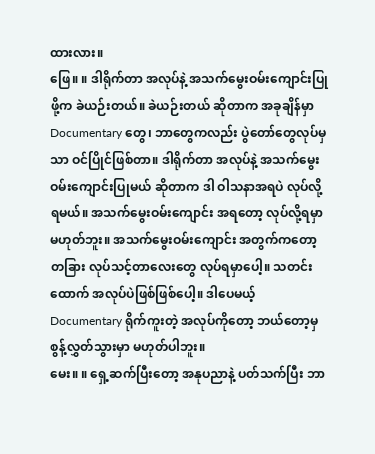ထားလား။
ဖြေ။ ။ ဒါရိုက်တာ အလုပ်နဲ့ အသက်မွေးဝမ်းကျောင်းပြုဖို့က ခဲယဉ်းတယ်။ ခဲယဉ်းတယ် ဆိုတာက အခုချိန်မှာ Documentary တွေ၊ ဘာတွေကလည်း ပွဲတော်တွေလုပ်မှသာ ဝင်ပြိုင်ဖြစ်တာ။ ဒါရိုက်တာ အလုပ်နဲ့ အသက်မွေး ဝမ်းကျောင်းပြုမယ် ဆိုတာက ဒါ ဝါသနာအရပဲ လုပ်လို့ရမယ်။ အသက်မွေးဝမ်းကျောင်း အရတော့ လုပ်လို့ရမှာ မဟုတ်ဘူး။ အသက်မွေးဝမ်းကျောင်း အတွက်ကတော့ တခြား လုပ်သင့်တာလေးတွေ လုပ်ရမှာပေါ့။ သတင်းထောက် အလုပ်ပဲဖြစ်ဖြစ်ပေါ့။ ဒါပေမယ့် Documentary ရိုက်ကူးတဲ့ အလုပ်ကိုတော့ ဘယ်တော့မှ စွန့်လွှတ်သွားမှာ မဟုတ်ပါဘူး။
မေး။ ။ ရှေ့ဆက်ပြီးတော့ အနုပညာနဲ့ ပတ်သက်ပြီး ဘာ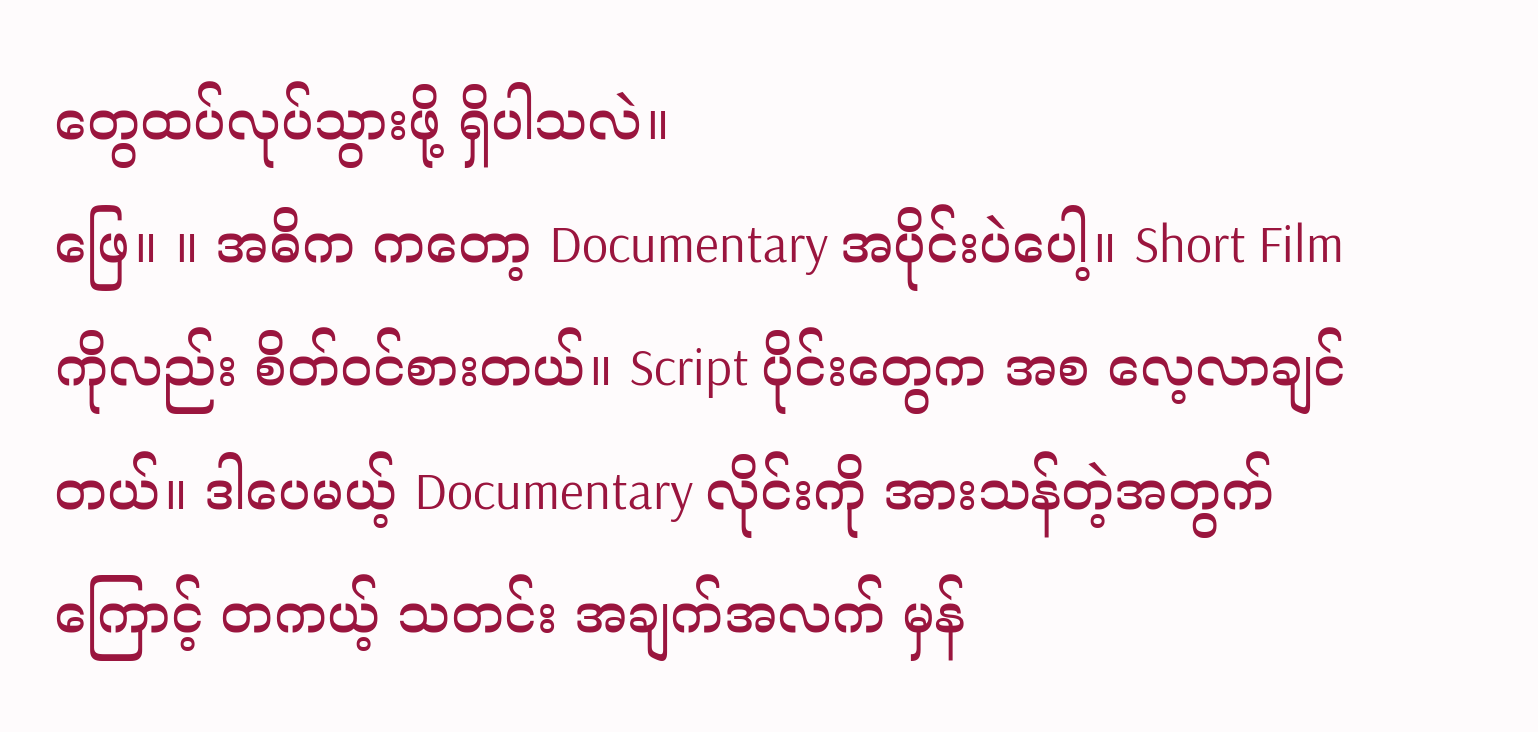တွေထပ်လုပ်သွားဖို့ ရှိပါသလဲ။
ဖြေ။ ။ အဓိက ကတော့ Documentary အပိုင်းပဲပေါ့။ Short Film ကိုလည်း စိတ်ဝင်စားတယ်။ Script ပိုင်းတွေက အစ လေ့လာချင်တယ်။ ဒါပေမယ့် Documentary လိုင်းကို အားသန်တဲ့အတွက်ကြောင့် တကယ့် သတင်း အချက်အလက် မှန်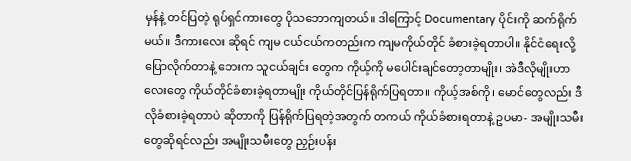မှန်နဲ့ တင်ပြတဲ့ ရုပ်ရှင်ကားတွေ ပိုသဘောကျတယ်။ ဒါကြောင့် Documentary ပိုင်းကို ဆက်ရိုက်မယ်။ ဒီကားလေး ဆိုရင် ကျမ ငယ်ငယ်ကတည်းက ကျမကိုယ်တိုင် ခံစားခဲ့ရတာပါ။ နိုင်ငံရေးလို့ ပြောလိုက်တာနဲ့ ဘေးက သူငယ်ချင်း တွေက ကိုယ့်ကို မပေါင်းချင်တော့တာမျိုး၊ အဲဒီလိုမျိုးဟာလေးတွေ ကိုယ်တိုင်ခံစားခဲ့ရတာမျိုး ကိုယ်တိုင်ပြန်ရိုက်ပြရတာ။ ကိုယ့်အစ်ကို၊ မောင်တွေလည်း ဒီလိုခံစားခဲ့ရတာပဲ ဆိုတာကို ပြန်ရိုက်ပြရတဲ့အတွက် တကယ် ကိုယ်ခံစားရတာနဲ့ ဥပမာ- အမျိုးသမီးတွေဆိုရင်လည်း အမျိုးသမီးတွေ ညှဉ်းပန်း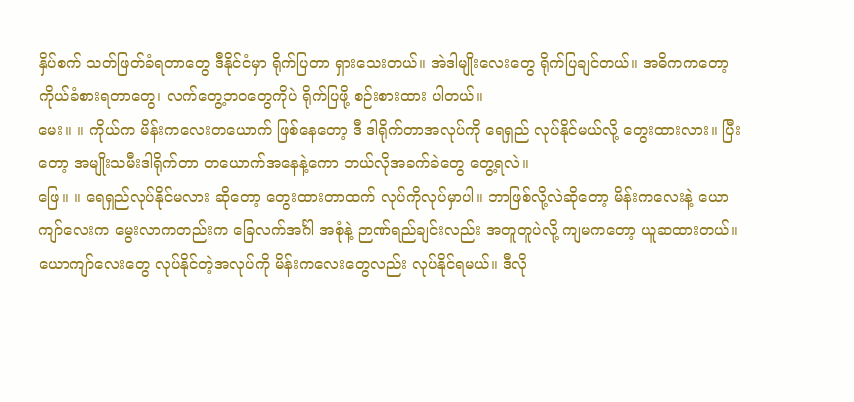နှိပ်စက် သတ်ဖြတ်ခံရတာတွေ ဒီနိုင်ငံမှာ ရိုက်ပြတာ ရှားသေးတယ်။ အဲဒါမျိုးလေးတွေ ရိုက်ပြချင်တယ်။ အဓိကကတော့ ကိုယ်ခံစားရတာတွေ၊ လက်တွေ့ဘဝတွေကိုပဲ ရိုက်ပြဖို့ စဉ်းစားထား ပါတယ်။
မေး။ ။ ကိုယ်က မိန်းကလေးတယောက် ဖြစ်နေတော့ ဒီ ဒါရိုက်တာအလုပ်ကို ရေရှည် လုပ်နိုင်မယ်လို့ တွေးထားလား။ ပြီးတော့ အမျိုးသမီးဒါရိုက်တာ တယောက်အနေနဲ့ကော ဘယ်လိုအခက်ခဲတွေ တွေ့ရလဲ။
ဖြေ။ ။ ရေရှည်လုပ်နိုင်မလား ဆိုတော့ တွေးထားတာထက် လုပ်ကိုလုပ်မှာပါ။ ဘာဖြစ်လို့လဲဆိုတော့ မိန်းကလေးနဲ့ ယောကျာ်လေးက မွေးလာကတည်းက ခြေလက်အင်္ဂါ အစုံနဲ့ ဉာဏ်ရည်ချင်းလည်း အတူတူပဲလို့ ကျမကတော့ ယူဆထားတယ်။ ယောကျာ်လေးတွေ လုပ်နိုင်တဲ့အလုပ်ကို မိန်းကလေးတွေလည်း လုပ်နိုင်ရမယ်။ ဒီလို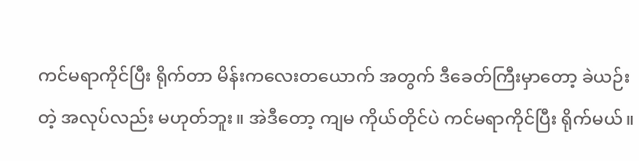ကင်မရာကိုင်ပြီး ရိုက်တာ မိန်းကလေးတယောက် အတွက် ဒီခေတ်ကြီးမှာတော့ ခဲယဉ်းတဲ့ အလုပ်လည်း မဟုတ်ဘူး။ အဲဒီတော့ ကျမ ကိုယ်တိုင်ပဲ ကင်မရာကိုင်ပြီး ရိုက်မယ်။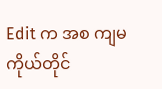Edit က အစ ကျမကိုယ်တိုင်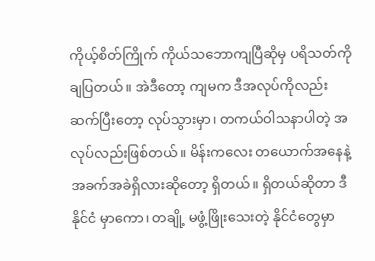ကိုယ့်စိတ်ကြိုက် ကိုယ်သဘောကျပြီဆိုမှ ပရိသတ်ကို ချပြတယ်။ အဲဒီတော့ ကျမက ဒီအလုပ်ကိုလည်း ဆက်ပြီးတော့ လုပ်သွားမှာ၊ တကယ်ဝါသနာပါတဲ့ အလုပ်လည်းဖြစ်တယ်။ မိန်းကလေး တယောက်အနေနဲ့ အခက်အခဲရှိလားဆိုတော့ ရှိတယ်။ ရှိတယ်ဆိုတာ ဒီနိုင်ငံ မှာကော၊ တချို့ မဖွံ့ဖြိုးသေးတဲ့ နိုင်ငံတွေမှာ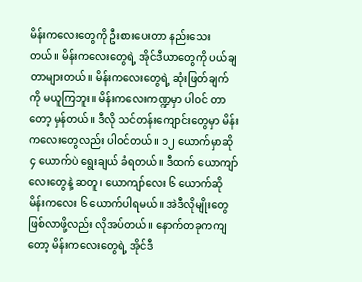မိန်းကလေးတွေကို ဦးစားပေးတာ နည်းသေးတယ်။ မိန်းကလေးတွေရဲ့ အိုင်ဒီယာတွေကို ပယ်ချတာများတယ်။ မိန်းကလေးတွေရဲ့ ဆုံးဖြတ်ချက်ကို မယူကြဘူး။ မိန်းကလေးကဏ္ဍမှာ ပါဝင် တာတော့ မှန်တယ်။ ဒီလို သင်တန်းကျောင်းတွေမှာ မိန်းကလေးတွေလည်း ပါဝင်တယ်။ ၁၂ ယောက်မှာဆို ၄ ယောက်ပဲ ရွေးချယ် ခံရတယ်။ ဒီထက် ယောကျာ်လေးတွေနဲ့ ဆတူ၊ ယောကျာ်လေး ၆ ယောက်ဆို မိန်းကလေး ၆ ယောက်ပါရမယ်။ အဲဒီလိုမျိုးတွေ ဖြစ်လာဖို့လည်း လိုအပ်တယ်။ နောက်တခုကကျတော့ မိန်းကလေးတွေရဲ့ အိုင်ဒီ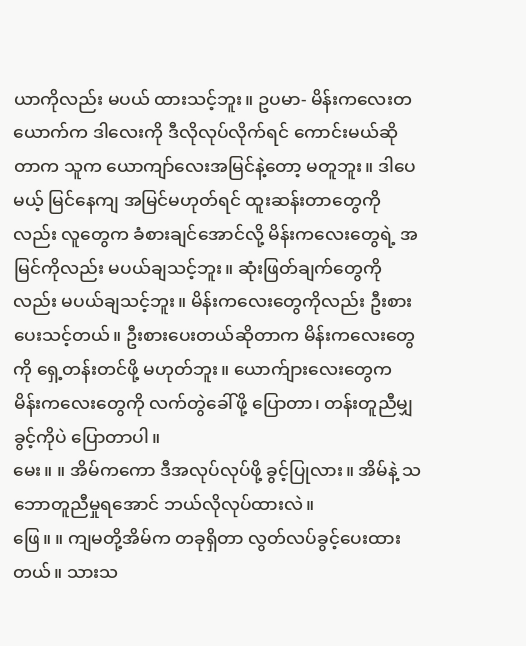ယာကိုလည်း မပယ် ထားသင့်ဘူး။ ဥပမာ- မိန်းကလေးတယောက်က ဒါလေးကို ဒီလိုလုပ်လိုက်ရင် ကောင်းမယ်ဆိုတာက သူက ယောကျာ်လေးအမြင်နဲ့တော့ မတူဘူး။ ဒါပေမယ့် မြင်နေကျ အမြင်မဟုတ်ရင် ထူးဆန်းတာတွေကိုလည်း လူတွေက ခံစားချင်အောင်လို့ မိန်းကလေးတွေရဲ့ အမြင်ကိုလည်း မပယ်ချသင့်ဘူး။ ဆုံးဖြတ်ချက်တွေကိုလည်း မပယ်ချသင့်ဘူး။ မိန်းကလေးတွေကိုလည်း ဦးစားပေးသင့်တယ်။ ဦးစားပေးတယ်ဆိုတာက မိန်းကလေးတွေကို ရှေ့တန်းတင်ဖို့ မဟုတ်ဘူး။ ယောက်ျားလေးတွေက မိန်းကလေးတွေကို လက်တွဲခေါ်ဖို့ ပြောတာ၊ တန်းတူညီမျှခွင့်ကိုပဲ ပြောတာပါ။
မေး။ ။ အိမ်ကကော ဒီအလုပ်လုပ်ဖို့ ခွင့်ပြုလား။ အိမ်နဲ့ သဘောတူညီမှုရအောင် ဘယ်လိုလုပ်ထားလဲ။
ဖြေ။ ။ ကျမတို့အိမ်က တခုရှိတာ လွတ်လပ်ခွင့်ပေးထားတယ်။ သားသ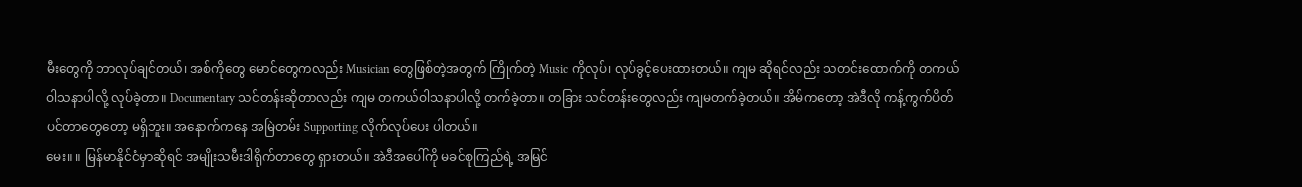မီးတွေကို ဘာလုပ်ချင်တယ်၊ အစ်ကိုတွေ မောင်တွေကလည်း Musician တွေဖြစ်တဲ့အတွက် ကြိုက်တဲ့ Music ကိုလုပ်၊ လုပ်ခွင့်ပေးထားတယ်။ ကျမ ဆိုရင်လည်း သတင်းထောက်ကို တကယ်ဝါသနာပါလို့ လုပ်ခဲ့တာ။ Documentary သင်တန်းဆိုတာလည်း ကျမ တကယ်ဝါသနာပါလို့ တက်ခဲ့တာ။ တခြား သင်တန်းတွေလည်း ကျမတက်ခဲ့တယ်။ အိမ်ကတော့ အဲဒီလို ကန့်ကွက်ပိတ်ပင်တာတွေတော့ မရှိဘူး။ အနောက်ကနေ အမြဲတမ်း Supporting လိုက်လုပ်ပေး ပါတယ်။
မေး။ ။ မြန်မာနိုင်ငံမှာဆိုရင် အမျိုးသမီးဒါရိုက်တာတွေ ရှားတယ်။ အဲဒီအပေါ်ကို မခင်စုကြည်ရဲ့ အမြင်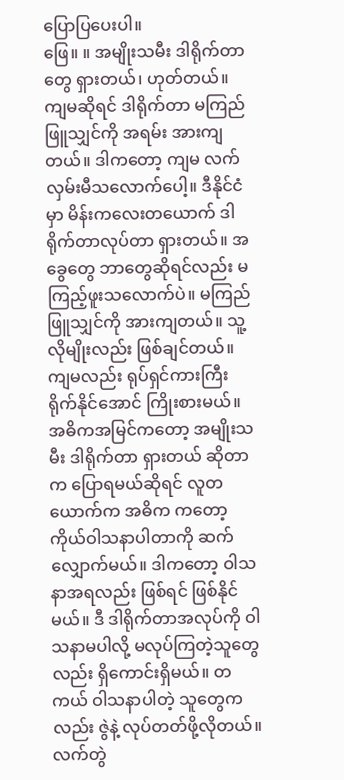ပြောပြပေးပါ။
ဖြေ။ ။ အမျိုးသမီး ဒါရိုက်တာတွေ ရှားတယ်၊ ဟုတ်တယ်။ ကျမဆိုရင် ဒါရိုက်တာ မကြည်ဖြူသျှင်ကို အရမ်း အားကျတယ်။ ဒါကတော့ ကျမ လက်လှမ်းမီသလောက်ပေါ့။ ဒီနိုင်ငံမှာ မိန်းကလေးတယောက် ဒါရိုက်တာလုပ်တာ ရှားတယ်။ အခွေတွေ ဘာတွေဆိုရင်လည်း မကြည့်ဖူးသလောက်ပဲ။ မကြည်ဖြူသျှင်ကို အားကျတယ်။ သူ့လိုမျိုးလည်း ဖြစ်ချင်တယ်။ ကျမလည်း ရုပ်ရှင်ကားကြီး ရိုက်နိုင်အောင် ကြိုးစားမယ်။ အဓိကအမြင်ကတော့ အမျိုးသမီး ဒါရိုက်တာ ရှားတယ် ဆိုတာက ပြောရမယ်ဆိုရင် လူတယောက်က အဓိက ကတော့ ကိုယ်ဝါသနာပါတာကို ဆက်လျှောက်မယ်။ ဒါကတော့ ဝါသနာအရလည်း ဖြစ်ရင် ဖြစ်နိုင်မယ်။ ဒီ ဒါရိုက်တာအလုပ်ကို ဝါသနာမပါလို့ မလုပ်ကြတဲ့သူတွေလည်း ရှိကောင်းရှိမယ်။ တကယ် ဝါသနာပါတဲ့ သူတွေကလည်း ဇွဲနဲ့ လုပ်တတ်ဖို့လိုတယ်။ လက်တွဲ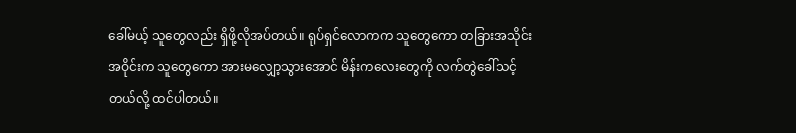ခေါ်မယ့် သူတွေလည်း ရှိဖို့လိုအပ်တယ်။ ရုပ်ရှင်လောကက သူတွေကော တခြားအသိုင်းအဝိုင်းက သူတွေကော အားမလျှော့သွားအောင် မိန်းကလေးတွေကို လက်တွဲခေါ်သင့်တယ်လို့ ထင်ပါတယ်။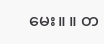မေး။ ။ တ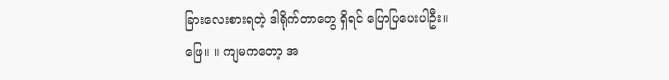ခြားလေးစားရတဲ့ ဒါရိုက်တာတွေ ရှိရင် ပြောပြပေးပါဦး။
ဖြေ။ ။ ကျမကတော့ အ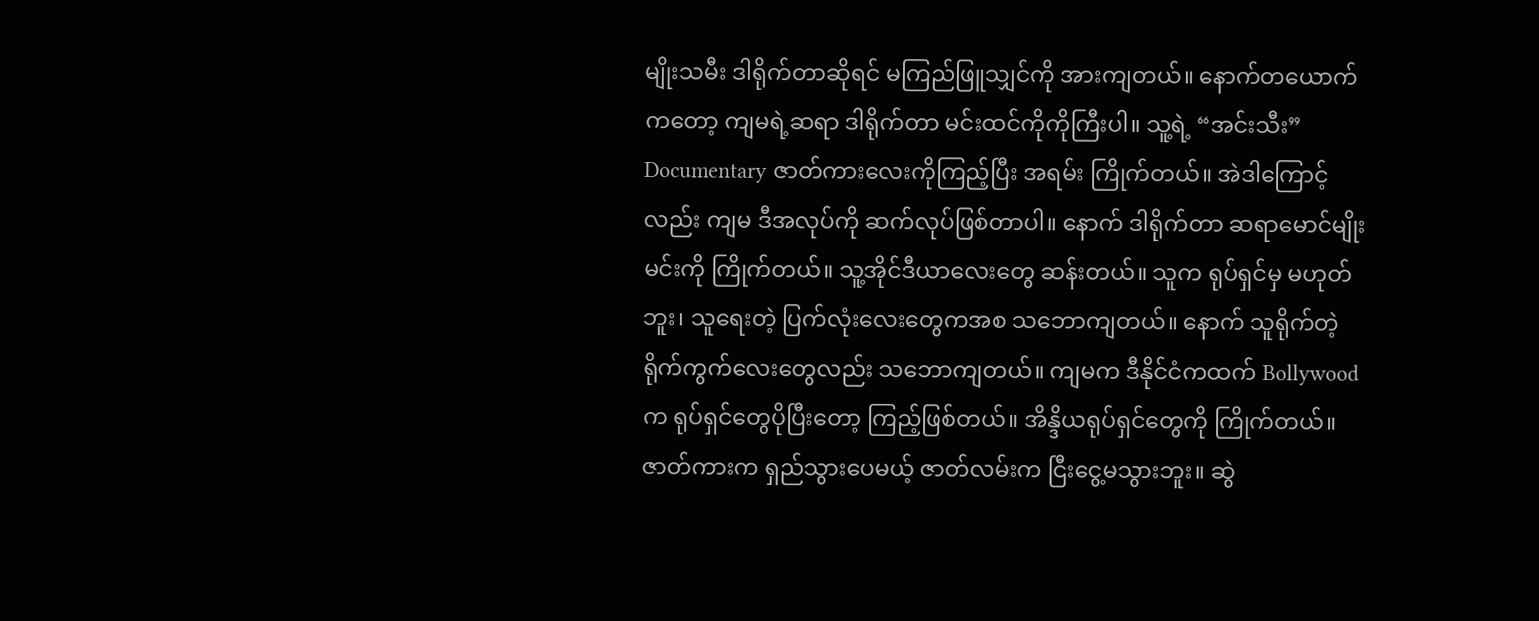မျိုးသမီး ဒါရိုက်တာဆိုရင် မကြည်ဖြူသျှင်ကို အားကျတယ်။ နောက်တယောက်ကတော့ ကျမရဲ့ဆရာ ဒါရိုက်တာ မင်းထင်ကိုကိုကြီးပါ။ သူ့ရဲ့ “အင်းသီး” Documentary ဇာတ်ကားလေးကိုကြည့်ပြီး အရမ်း ကြိုက်တယ်။ အဲဒါကြောင့်လည်း ကျမ ဒီအလုပ်ကို ဆက်လုပ်ဖြစ်တာပါ။ နောက် ဒါရိုက်တာ ဆရာမောင်မျိုးမင်းကို ကြိုက်တယ်။ သူ့အိုင်ဒီယာလေးတွေ ဆန်းတယ်။ သူက ရုပ်ရှင်မှ မဟုတ်ဘူး၊ သူရေးတဲ့ ပြက်လုံးလေးတွေကအစ သဘောကျတယ်။ နောက် သူရိုက်တဲ့ ရိုက်ကွက်လေးတွေလည်း သဘောကျတယ်။ ကျမက ဒီနိုင်ငံကထက် Bollywood က ရုပ်ရှင်တွေပိုပြီးတော့ ကြည့်ဖြစ်တယ်။ အိန္ဒိယရုပ်ရှင်တွေကို ကြိုက်တယ်။ ဇာတ်ကားက ရှည်သွားပေမယ့် ဇာတ်လမ်းက ငြီးငွေ့မသွားဘူး။ ဆွဲ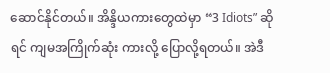ဆောင်နိုင်တယ်။ အိန္ဒိယကားတွေထဲမှာ “3 Idiots” ဆိုရင် ကျမအကြိုက်ဆုံး ကားလို့ ပြောလို့ရတယ်။ အဲဒီ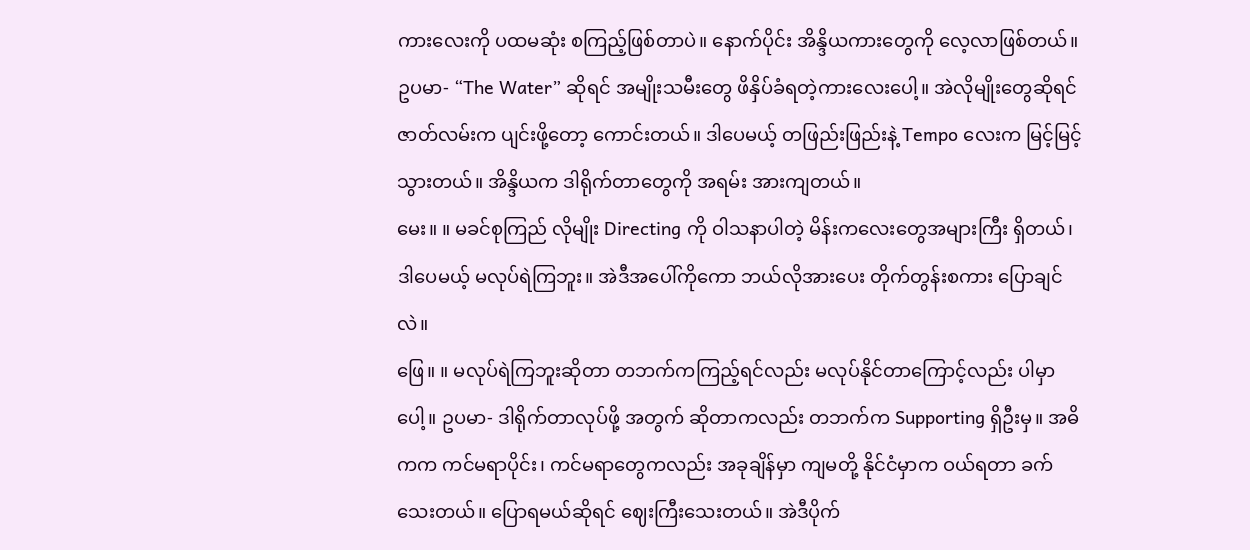ကားလေးကို ပထမဆုံး စကြည့်ဖြစ်တာပဲ။ နောက်ပိုင်း အိန္ဒိယကားတွေကို လေ့လာဖြစ်တယ်။ ဥပမာ- “The Water” ဆိုရင် အမျိုးသမီးတွေ ဖိနှိပ်ခံရတဲ့ကားလေးပေါ့။ အဲလိုမျိုးတွေဆိုရင် ဇာတ်လမ်းက ပျင်းဖို့တော့ ကောင်းတယ်။ ဒါပေမယ့် တဖြည်းဖြည်းနဲ့ Tempo လေးက မြင့်မြင့်သွားတယ်။ အိန္ဒိယက ဒါရိုက်တာတွေကို အရမ်း အားကျတယ်။
မေး။ ။ မခင်စုကြည် လိုမျိုး Directing ကို ဝါသနာပါတဲ့ မိန်းကလေးတွေအများကြီး ရှိတယ်၊ ဒါပေမယ့် မလုပ်ရဲကြဘူး။ အဲဒီအပေါ်ကိုကော ဘယ်လိုအားပေး တိုက်တွန်းစကား ပြောချင်လဲ။
ဖြေ။ ။ မလုပ်ရဲကြဘူးဆိုတာ တဘက်ကကြည့်ရင်လည်း မလုပ်နိုင်တာကြောင့်လည်း ပါမှာပေါ့။ ဥပမာ- ဒါရိုက်တာလုပ်ဖို့ အတွက် ဆိုတာကလည်း တဘက်က Supporting ရှိဦးမှ။ အဓိကက ကင်မရာပိုင်း၊ ကင်မရာတွေကလည်း အခုချိန်မှာ ကျမတို့ နိုင်ငံမှာက ဝယ်ရတာ ခက်သေးတယ်။ ပြောရမယ်ဆိုရင် ဈေးကြီးသေးတယ်။ အဲဒီပိုက်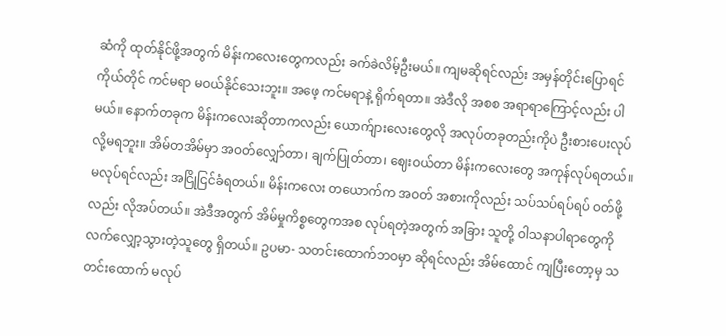ဆံကို ထုတ်နိုင်ဖို့အတွက် မိန်းကလေးတွေကလည်း ခက်ခဲလိမ့်ဦးမယ်။ ကျမဆိုရင်လည်း အမှန်တိုင်းပြောရင် ကိုယ်တိုင် ကင်မရာ မဝယ်နိုင်သေးဘူး။ အဖေ့ ကင်မရာနဲ့ ရိုက်ရတာ။ အဲဒီလို အစစ အရာရာကြောင့်လည်း ပါမယ်။ နောက်တခုက မိန်းကလေးဆိုတာကလည်း ယောက်ျားလေးတွေလို အလုပ်တခုတည်းကိုပဲ ဦးစားပေးလုပ်လို့မရဘူး။ အိမ်တအိမ်မှာ အဝတ်လျှော်တာ၊ ချက်ပြုတ်တာ၊ ဈေးဝယ်တာ မိန်းကလေးတွေ အကုန်လုပ်ရတယ်။ မလုပ်ရင်လည်း အငြိုငြင်ခံရတယ်။ မိန်းကလေး တယောက်က အဝတ် အစားကိုလည်း သပ်သပ်ရပ်ရပ် ဝတ်ဖို့လည်း လိုအပ်တယ်။ အဲဒီအတွက် အိမ်မှုကိစ္စတွေကအစ လုပ်ရတဲ့အတွက် အခြား သူတို့ ဝါသနာပါရာတွေကို လက်လျှော့သွားတဲ့သူတွေ ရှိတယ်။ ဥပမာ- သတင်းထောက်ဘဝမှာ ဆိုရင်လည်း အိမ်ထောင် ကျပြီးတော့မှ သတင်းထောက် မလုပ်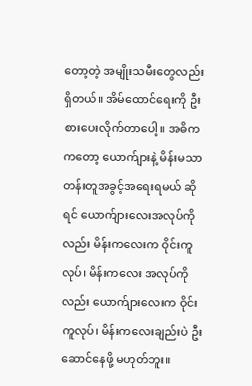တော့တဲ့ အမျိုးသမီးတွေလည်းရှိတယ်။ အိမ်ထောင်ရေးကို ဦးစားပေးလိုက်တာပေါ့။ အဓိကကတော့ ယောက်ျားနဲ့ မိန်းမသာ တန်းတူအခွင့်အရေးရမယ် ဆိုရင် ယောက်ျားလေးအလုပ်ကိုလည်း မိန်းကလေးက ဝိုင်းကူလုပ်၊ မိန်းကလေး အလုပ်ကိုလည်း ယောက်ျားလေးက ဝိုင်းကူလုပ်၊ မိန်းကလေးချည်းပဲ ဦးဆောင်နေဖို့ မဟုတ်ဘူး။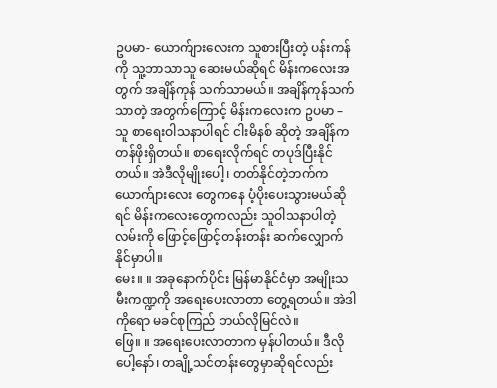ဥပမာ- ယောက်ျားလေးက သူစားပြီးတဲ့ ပန်းကန်ကို သူ့ဘာသာသူ ဆေးမယ်ဆိုရင် မိန်းကလေးအတွက် အချိန်ကုန် သက်သာမယ်။ အချိန်ကုန်သက်သာတဲ့ အတွက်ကြောင့် မိန်းကလေးက ဥပမာ – သူ စာရေးဝါသနာပါရင် ငါးမိနစ် ဆိုတဲ့ အချိန်က တန်ဖိုးရှိတယ်။ စာရေးလိုက်ရင် တပုဒ်ပြီးနိုင်တယ်။ အဲဒီလိုမျိုးပေါ့၊ တတ်နိုင်တဲ့ဘက်က ယောက်ျားလေး တွေကနေ ပံ့ပိုးပေးသွားမယ်ဆိုရင် မိန်းကလေးတွေကလည်း သူဝါသနာပါတဲ့လမ်းကို ဖြောင့်ဖြောင့်တန်းတန်း ဆက်လျှောက် နိုင်မှာပါ။
မေး။ ။ အခုနောက်ပိုင်း မြန်မာနိုင်ငံမှာ အမျိုးသမီးကဏ္ဍကို အရေးပေးလာတာ တွေ့ရတယ်။ အဲဒါကိုရော မခင်စုကြည် ဘယ်လိုမြင်လဲ။
ဖြေ။ ။ အရေးပေးလာတာက မှန်ပါတယ်။ ဒီလိုပေါ့နော်၊ တချို့သင်တန်းတွေမှာဆိုရင်လည်း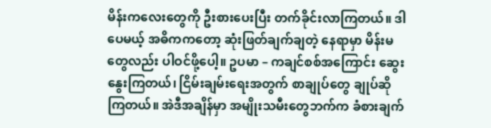မိန်းကလေးတွေကို ဦးစားပေးပြီး တက်ခိုင်းလာကြတယ်။ ဒါပေမယ့် အဓိကကတော့ ဆုံးဖြတ်ချက်ချတဲ့ နေရာမှာ မိန်းမတွေလည်း ပါဝင်ဖို့ပေါ့။ ဥပမာ – ကချင်စစ်အကြောင်း ဆွေးနွေးကြတယ်၊ ငြိမ်းချမ်းရေးအတွက် စာချုပ်တွေ ချုပ်ဆိုကြတယ်။ အဲဒီအချိန်မှာ အမျိုးသမီးတွေဘက်က ခံစားချက်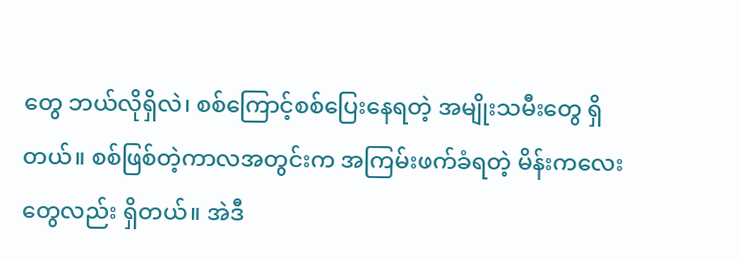တွေ ဘယ်လိုရှိလဲ၊ စစ်ကြောင့်စစ်ပြေးနေရတဲ့ အမျိုးသမီးတွေ ရှိတယ်။ စစ်ဖြစ်တဲ့ကာလအတွင်းက အကြမ်းဖက်ခံရတဲ့ မိန်းကလေးတွေလည်း ရှိတယ်။ အဲဒီ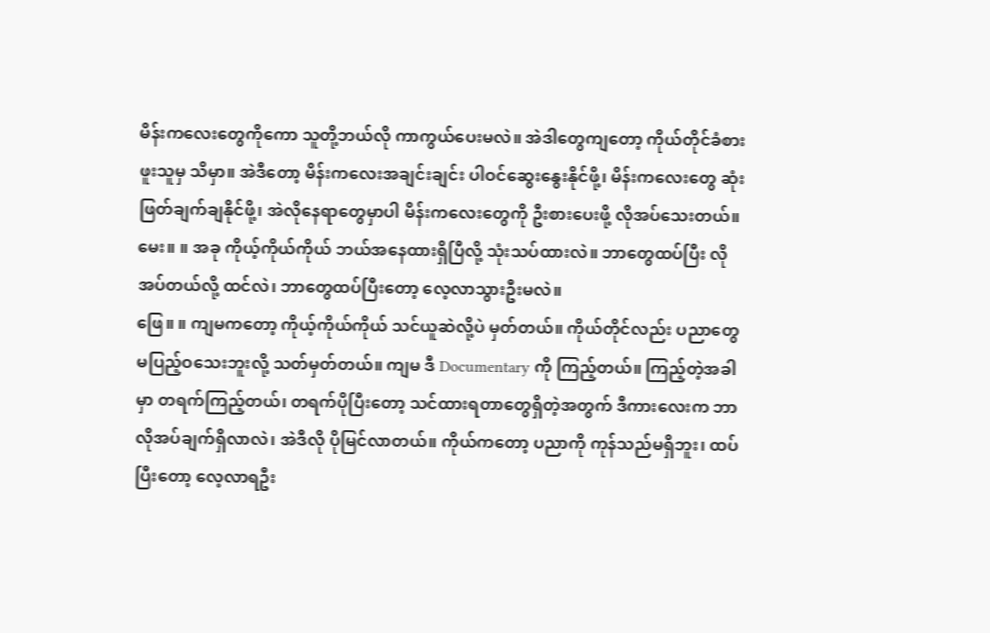မိန်းကလေးတွေကိုကော သူတို့ဘယ်လို ကာကွယ်ပေးမလဲ။ အဲဒါတွေကျတော့ ကိုယ်တိုင်ခံစားဖူးသူမှ သိမှာ။ အဲဒီတော့ မိန်းကလေးအချင်းချင်း ပါဝင်ဆွေးနွေးနိုင်ဖို့၊ မိန်းကလေးတွေ ဆုံးဖြတ်ချက်ချနိုင်ဖို့၊ အဲလိုနေရာတွေမှာပါ မိန်းကလေးတွေကို ဦးစားပေးဖို့ လိုအပ်သေးတယ်။
မေး။ ။ အခု ကိုယ့်ကိုယ်ကိုယ် ဘယ်အနေထားရှိပြီလို့ သုံးသပ်ထားလဲ။ ဘာတွေထပ်ပြီး လိုအပ်တယ်လို့ ထင်လဲ၊ ဘာတွေထပ်ပြီးတော့ လေ့လာသွားဦးမလဲ။
ဖြေ။ ။ ကျမကတော့ ကိုယ့်ကိုယ်ကိုယ် သင်ယူဆဲလို့ပဲ မှတ်တယ်။ ကိုယ်တိုင်လည်း ပညာတွေ မပြည့်ဝသေးဘူးလို့ သတ်မှတ်တယ်။ ကျမ ဒီ Documentary ကို ကြည့်တယ်။ ကြည့်တဲ့အခါမှာ တရက်ကြည့်တယ်၊ တရက်ပိုပြီးတော့ သင်ထားရတာတွေရှိတဲ့အတွက် ဒီကားလေးက ဘာလိုအပ်ချက်ရှိလာလဲ၊ အဲဒီလို ပိုမြင်လာတယ်။ ကိုယ်ကတော့ ပညာကို ကုန်သည်မရှိဘူး၊ ထပ်ပြီးတော့ လေ့လာရဦး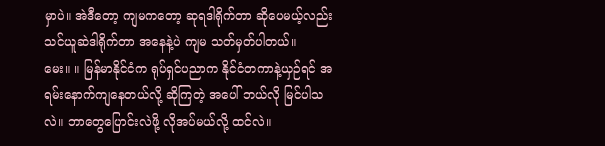မှာပဲ။ အဲဒီတော့ ကျမကတော့ ဆုရဒါရိုက်တာ ဆိုပေမယ့်လည်း သင်ယူဆဲဒါရိုက်တာ အနေနဲ့ပဲ ကျမ သတ်မှတ်ပါတယ်။
မေး။ ။ မြန်မာနိုင်ငံက ရုပ်ရှင်ပညာက နိုင်ငံတကာနဲ့ယှဉ်ရင် အရမ်းနောက်ကျနေတယ်လို့ ဆိုကြတဲ့ အပေါ် ဘယ်လို မြင်ပါသလဲ။ ဘာတွေပြောင်းလဲဖို့ လိုအပ်မယ်လို့ ထင်လဲ။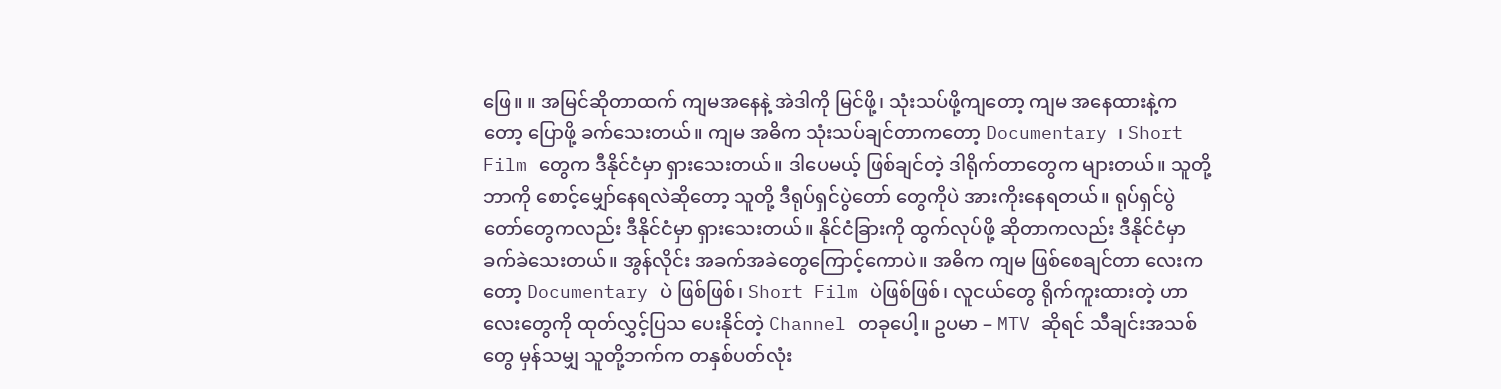ဖြေ။ ။ အမြင်ဆိုတာထက် ကျမအနေနဲ့ အဲဒါကို မြင်ဖို့၊ သုံးသပ်ဖို့ကျတော့ ကျမ အနေထားနဲ့ကတော့ ပြောဖို့ ခက်သေးတယ်။ ကျမ အဓိက သုံးသပ်ချင်တာကတော့ Documentary ၊ Short Film တွေက ဒီနိုင်ငံမှာ ရှားသေးတယ်။ ဒါပေမယ့် ဖြစ်ချင်တဲ့ ဒါရိုက်တာတွေက များတယ်။ သူတို့ ဘာကို စောင့်မျှော်နေရလဲဆိုတော့ သူတို့ ဒီရုပ်ရှင်ပွဲတော် တွေကိုပဲ အားကိုးနေရတယ်။ ရုပ်ရှင်ပွဲတော်တွေကလည်း ဒီနိုင်ငံမှာ ရှားသေးတယ်။ နိုင်ငံခြားကို ထွက်လုပ်ဖို့ ဆိုတာကလည်း ဒီနိုင်ငံမှာ ခက်ခဲသေးတယ်။ အွန်လိုင်း အခက်အခဲတွေကြောင့်ကောပဲ။ အဓိက ကျမ ဖြစ်စေချင်တာ လေးကတော့ Documentary ပဲ ဖြစ်ဖြစ်၊ Short Film ပဲဖြစ်ဖြစ်၊ လူငယ်တွေ ရိုက်ကူးထားတဲ့ ဟာလေးတွေကို ထုတ်လွှင့်ပြသ ပေးနိုင်တဲ့ Channel တခုပေါ့။ ဥပမာ – MTV ဆိုရင် သီချင်းအသစ်တွေ မှန်သမျှ သူတို့ဘက်က တနှစ်ပတ်လုံး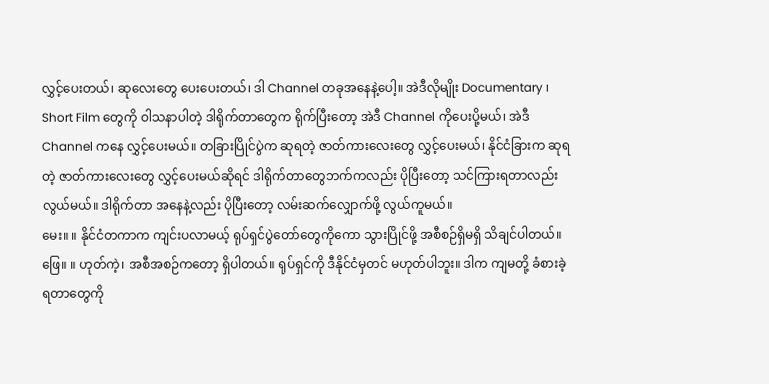လွှင့်ပေးတယ်၊ ဆုလေးတွေ ပေးပေးတယ်၊ ဒါ Channel တခုအနေနဲ့ပေါ့။ အဲဒီလိုမျိုး Documentary ၊ Short Film တွေကို ဝါသနာပါတဲ့ ဒါရိုက်တာတွေက ရိုက်ပြီးတော့ အဲဒီ Channel ကိုပေးပို့မယ်၊ အဲဒီ Channel ကနေ လွှင့်ပေးမယ်။ တခြားပြိုင်ပွဲက ဆုရတဲ့ ဇာတ်ကားလေးတွေ လွှင့်ပေးမယ်၊ နိုင်ငံခြားက ဆုရတဲ့ ဇာတ်ကားလေးတွေ လွှင့်ပေးမယ်ဆိုရင် ဒါရိုက်တာတွေဘက်ကလည်း ပိုပြီးတော့ သင်ကြားရတာလည်း လွယ်မယ်။ ဒါရိုက်တာ အနေနဲ့လည်း ပိုပြီးတော့ လမ်းဆက်လျှောက်ဖို့ လွယ်ကူမယ်။
မေး။ ။ နိုင်ငံတကာက ကျင်းပလာမယ့် ရုပ်ရှင်ပွဲတော်တွေကိုကော သွားပြိုင်ဖို့ အစီစဉ်ရှိမရှိ သိချင်ပါတယ်။
ဖြေ။ ။ ဟုတ်ကဲ့၊ အစီအစဉ်ကတော့ ရှိပါတယ်။ ရုပ်ရှင်ကို ဒီနိုင်ငံမှတင် မဟုတ်ပါဘူး။ ဒါက ကျမတို့ ခံစားခဲ့ရတာတွေကို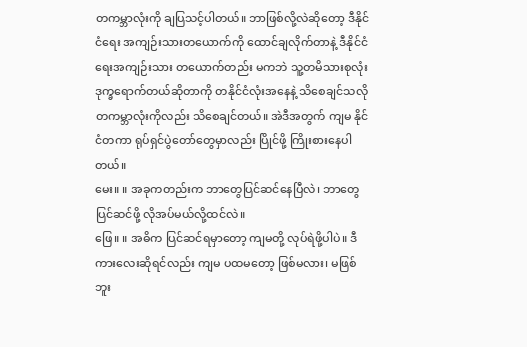တကမ္ဘာလုံးကို ချပြသင့်ပါတယ်။ ဘာဖြစ်လို့လဲဆိုတော့ ဒီနိုင်ငံရေး အကျဉ်းသားတယောက်ကို ထောင်ချလိုက်တာနဲ့ ဒီနိုင်ငံရေးအကျဉ်းသား တယောက်တည်း မကဘဲ သူ့တမိသားစုလုံး ဒုက္ခရောက်တယ်ဆိုတာကို တနိုင်ငံလုံးအနေနဲ့ သိစေချင်သလို တကမ္ဘာလုံးကိုလည်း သိစေချင်တယ်။ အဲဒီအတွက် ကျမ နိုင်ငံတကာ ရုပ်ရှင်ပွဲတော်တွေမှာလည်း ပြိုင်ဖို့ ကြိုးစားနေပါတယ်။
မေး။ ။ အခုကတည်းက ဘာတွေပြင်ဆင်နေပြီလဲ၊ ဘာတွေပြင်ဆင်ဖို့ လိုအပ်မယ်လို့ထင်လဲ။
ဖြေ။ ။ အဓိက ပြင်ဆင်ရမှာတော့ ကျမတို့ လုပ်ရဲဖို့ပါပဲ။ ဒီကားလေးဆိုရင်လည်း ကျမ ပထမတော့ ဖြစ်မလား၊ မဖြစ်ဘူး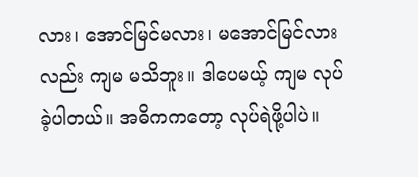လား၊ အောင်မြင်မလား၊ မအောင်မြင်လားလည်း ကျမ မသိဘူး။ ဒါပေမယ့် ကျမ လုပ်ခဲ့ပါတယ်။ အဓိကကတော့ လုပ်ရဲဖို့ပါပဲ။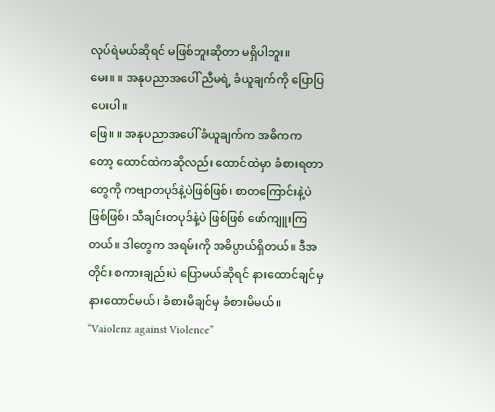လုပ်ရဲမယ်ဆိုရင် မဖြစ်ဘူးဆိုတာ မရှိပါဘူး။
မေး။ ။ အနုပညာအပေါ် ညီမရဲ့ ခံယူချက်ကို ပြောပြပေးပါ။
ဖြေ။ ။ အနုပညာအပေါ် ခံယူချက်က အဓိကကတော့ ထောင်ထဲကဆိုလည်း ထောင်ထဲမှာ ခံစားရတာတွေကို ကဗျာတပုဒ်နဲ့ပဲဖြစ်ဖြစ်၊ စာတကြောင်းနဲ့ပဲ ဖြစ်ဖြစ်၊ သီချင်းတပုဒ်နဲ့ပဲ ဖြစ်ဖြစ် ဖော်ကျူးကြတယ်။ ဒါတွေက အရမ်းကို အဓိပ္ပာယ်ရှိတယ်။ ဒီအတိုင်း စကားချည်းပဲ ပြောမယ်ဆိုရင် နားထောင်ချင်မှ နားထောင်မယ်၊ ခံစားမိချင်မှ ခံစားမိမယ်။ “Vaiolenz against Violence”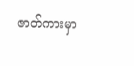ဇာတ်ကားမှာ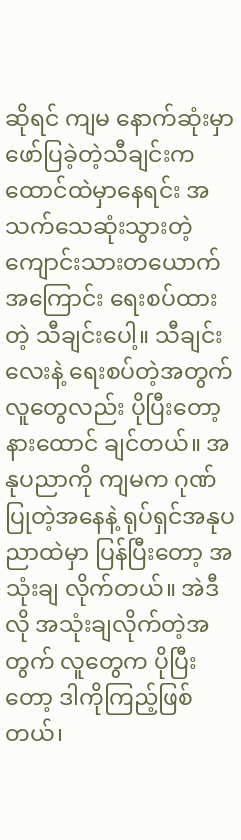ဆိုရင် ကျမ နောက်ဆုံးမှာ ဖော်ပြခဲ့တဲ့သီချင်းက ထောင်ထဲမှာနေရင်း အသက်သေဆုံးသွားတဲ့ ကျောင်းသားတယောက်အကြောင်း ရေးစပ်ထားတဲ့ သီချင်းပေါ့။ သီချင်းလေးနဲ့ ရေးစပ်တဲ့အတွက် လူတွေလည်း ပိုပြီးတော့ နားထောင် ချင်တယ်။ အနုပညာကို ကျမက ဂုဏ်ပြုတဲ့အနေနဲ့ ရုပ်ရှင်အနုပညာထဲမှာ ပြန်ပြီးတော့ အသုံးချ လိုက်တယ်။ အဲဒီလို အသုံးချလိုက်တဲ့အတွက် လူတွေက ပိုပြီးတော့ ဒါကိုကြည့်ဖြစ်တယ်၊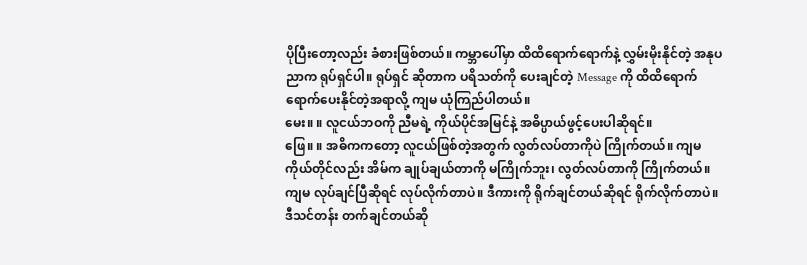ပိုပြီးတော့လည်း ခံစားဖြစ်တယ်။ ကမ္ဘာပေါ်မှာ ထိထိရောက်ရောက်နဲ့ လွှမ်းမိုးနိုင်တဲ့ အနုပညာက ရုပ်ရှင်ပါ။ ရုပ်ရှင် ဆိုတာက ပရိသတ်ကို ပေးချင်တဲ့ Message ကို ထိထိရောက်ရောက်ပေးနိုင်တဲ့အရာလို့ ကျမ ယုံကြည်ပါတယ်။
မေး။ ။ လူငယ်ဘဝကို ညီမရဲ့ ကိုယ်ပိုင်အမြင်နဲ့ အဓိပ္ပာယ်ဖွင့်ပေးပါဆိုရင်။
ဖြေ။ ။ အဓိကကတော့ လူငယ်ဖြစ်တဲ့အတွက် လွတ်လပ်တာကိုပဲ ကြိုက်တယ်။ ကျမကိုယ်တိုင်လည်း အိမ်က ချုပ်ချယ်တာကို မကြိုက်ဘူး၊ လွတ်လပ်တာကို ကြိုက်တယ်။ ကျမ လုပ်ချင်ပြီဆိုရင် လုပ်လိုက်တာပဲ။ ဒီကားကို ရိုက်ချင်တယ်ဆိုရင် ရိုက်လိုက်တာပဲ။ ဒီသင်တန်း တက်ချင်တယ်ဆို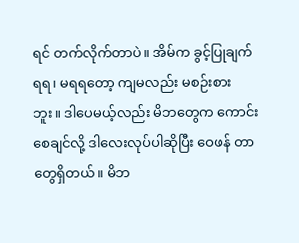ရင် တက်လိုက်တာပဲ။ အိမ်က ခွင့်ပြုချက် ရရ၊ မရရတော့ ကျမလည်း မစဉ်းစားဘူး။ ဒါပေမယ့်လည်း မိဘတွေက ကောင်းစေချင်လို့ ဒါလေးလုပ်ပါဆိုပြီး ဝေဖန် တာတွေရှိတယ်။ မိဘ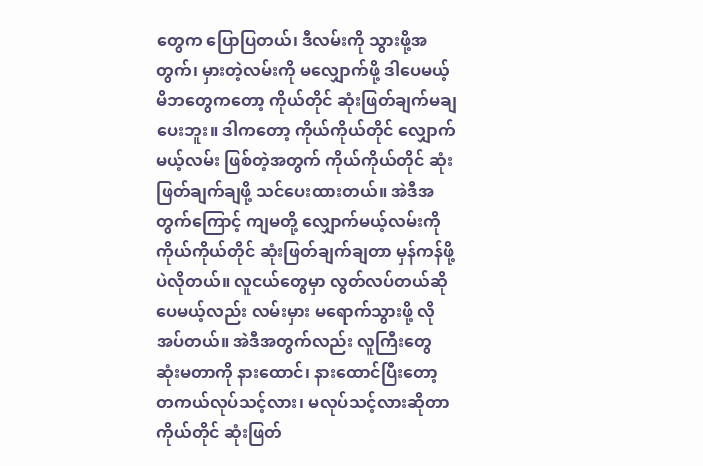တွေက ပြောပြတယ်၊ ဒီလမ်းကို သွားဖို့အတွက်၊ မှားတဲ့လမ်းကို မလျှောက်ဖို့ ဒါပေမယ့် မိဘတွေကတော့ ကိုယ်တိုင် ဆုံးဖြတ်ချက်မချပေးဘူး။ ဒါကတော့ ကိုယ်ကိုယ်တိုင် လျှောက်မယ့်လမ်း ဖြစ်တဲ့အတွက် ကိုယ်ကိုယ်တိုင် ဆုံးဖြတ်ချက်ချဖို့ သင်ပေးထားတယ်။ အဲဒီအတွက်ကြောင့် ကျမတို့ လျှောက်မယ့်လမ်းကို ကိုယ်ကိုယ်တိုင် ဆုံးဖြတ်ချက်ချတာ မှန်ကန်ဖို့ပဲလိုတယ်။ လူငယ်တွေမှာ လွတ်လပ်တယ်ဆိုပေမယ့်လည်း လမ်းမှား မရောက်သွားဖို့ လိုအပ်တယ်။ အဲဒီအတွက်လည်း လူကြီးတွေ ဆုံးမတာကို နားထောင်၊ နားထောင်ပြီးတော့ တကယ်လုပ်သင့်လား၊ မလုပ်သင့်လားဆိုတာ ကိုယ်တိုင် ဆုံးဖြတ်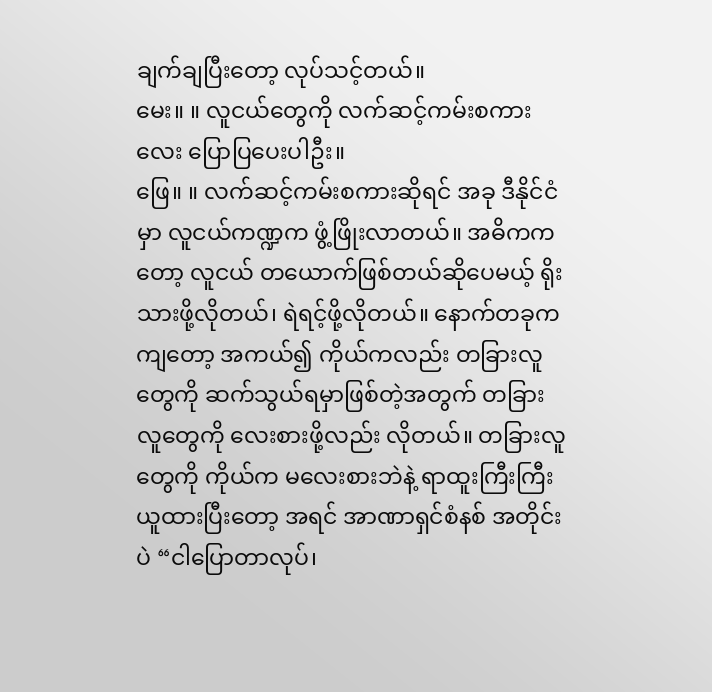ချက်ချပြီးတော့ လုပ်သင့်တယ်။
မေး။ ။ လူငယ်တွေကို လက်ဆင့်ကမ်းစကားလေး ပြောပြပေးပါဦး။
ဖြေ။ ။ လက်ဆင့်ကမ်းစကားဆိုရင် အခု ဒီနိုင်ငံမှာ လူငယ်ကဏ္ဍက ဖွံ့ဖြိုးလာတယ်။ အဓိကကတော့ လူငယ် တယောက်ဖြစ်တယ်ဆိုပေမယ့် ရိုးသားဖို့လိုတယ်၊ ရဲရင့်ဖို့လိုတယ်။ နောက်တခုကကျတော့ အကယ်၍ ကိုယ်ကလည်း တခြားလူတွေကို ဆက်သွယ်ရမှာဖြစ်တဲ့အတွက် တခြားလူတွေကို လေးစားဖို့လည်း လိုတယ်။ တခြားလူတွေကို ကိုယ်က မလေးစားဘဲနဲ့ ရာထူးကြီးကြီး ယူထားပြီးတော့ အရင် အာဏာရှင်စံနစ် အတိုင်းပဲ “ငါပြောတာလုပ်၊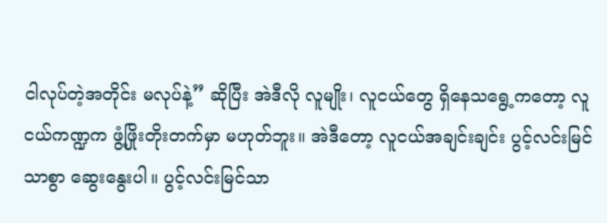ငါလုပ်တဲ့အတိုင်း မလုပ်နဲ့” ဆိုပြီး အဲဒီလို လူမျိုး၊ လူငယ်တွေ ရှိနေသရွေ့ကတော့ လူငယ်ကဏ္ဍက ဖွံ့ဖြိုးတိုးတက်မှာ မဟုတ်ဘူး။ အဲဒီတော့ လူငယ်အချင်းချင်း ပွင့်လင်းမြင်သာစွာ ဆွေးနွေးပါ။ ပွင့်လင်းမြင်သာ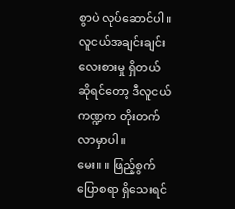စွာပဲ လုပ်ဆောင်ပါ။ လူငယ်အချင်းချင်း လေးစားမှု ရှိတယ်ဆိုရင်တော့ ဒီလူငယ်ကဏ္ဍက တိုးတက်လာမှာပါ။
မေး။ ။ ဖြည့်စွက်ပြောစရာ ရှိသေးရင်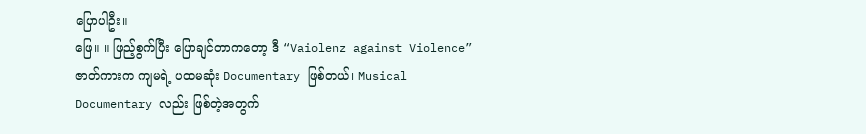ပြောပါဦး။
ဖြေ။ ။ ဖြည့်စွက်ပြီး ပြောချင်တာကတော့ ဒီ “Vaiolenz against Violence” ဇာတ်ကားက ကျမရဲ့ ပထမဆုံး Documentary ဖြစ်တယ်၊ Musical Documentary လည်း ဖြစ်တဲ့အတွက်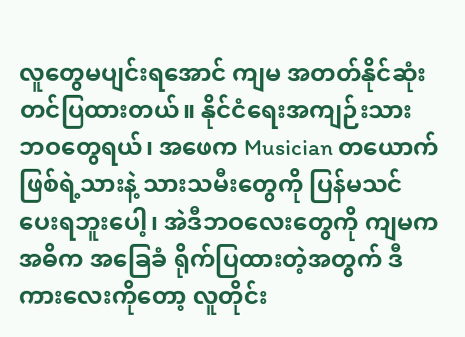လူတွေမပျင်းရအောင် ကျမ အတတ်နိုင်ဆုံး တင်ပြထားတယ်။ နိုင်ငံရေးအကျဉ်းသား ဘဝတွေရယ်၊ အဖေက Musician တယောက် ဖြစ်ရဲ့သားနဲ့ သားသမီးတွေကို ပြန်မသင်ပေးရဘူးပေါ့၊ အဲဒီဘဝလေးတွေကို ကျမက အဓိက အခြေခံ ရိုက်ပြထားတဲ့အတွက် ဒီကားလေးကိုတော့ လူတိုင်း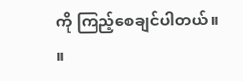ကို ကြည့်စေချင်ပါတယ်။ ။